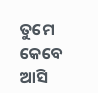ତୁମେ କେବେ ଆସି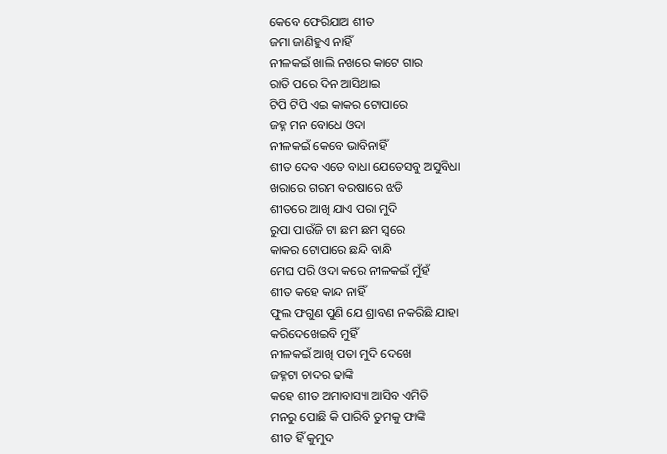କେବେ ଫେରିଯାଅ ଶୀତ
ଜମା ଜାଣିହୁଏ ନାହିଁ
ନୀଳକଇଁ ଖାଲି ନଖରେ କାଟେ ଗାର
ରାତି ପରେ ଦିନ ଆସିଥାଇ
ଟିପି ଟିପି ଏଇ କାକର ଟୋପାରେ
ଜହ୍ନ ମନ ବୋଧେ ଓଦା
ନୀଳକଇଁ କେବେ ଭାବିନାହିଁ
ଶୀତ ଦେବ ଏତେ ବାଧା ଯେତେସବୁ ଅସୁବିଧା
ଖରାରେ ଗରମ ବରଷାରେ ଝଡି
ଶୀତରେ ଆଖି ଯାଏ ପରା ମୁଦି
ରୁପା ପାଉଁଜି ଟା ଛମ ଛମ ସ୍ଵରେ
କାକର ଟୋପାରେ ଛନ୍ଦି ବାନ୍ଧି
ମେଘ ପରି ଓଦା କରେ ନୀଳକଇଁ ମୁଁହଁ
ଶୀତ କହେ କାନ୍ଦ ନାହିଁ
ଫୁଲ ଫଗୁଣ ପୁଣି ଯେ ଶ୍ରାବଣ ନକରିଛି ଯାହା
କରିଦେଖେଇବି ମୁହିଁ
ନୀଳକଇଁ ଆଖି ପତା ମୁଦି ଦେଖେ
ଜହ୍ନଟା ଚାଦର ଢାଙ୍କି
କହେ ଶୀତ ଅମାବାସ୍ୟା ଆସିବ ଏମିତି
ମନରୁ ପୋଛି କି ପାରିବି ତୁମକୁ ଫାଙ୍କି
ଶୀତ ହିଁ କୁମୁଦ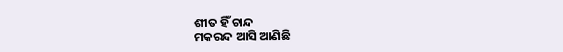ଶୀତ ହିଁ ଚାନ୍ଦ
ମକରନ୍ଦ ଆସି ଆଣିଛି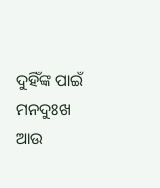ଦୁହିଁଙ୍କ ପାଇଁ
ମନଦୁଃଖ ଆଉ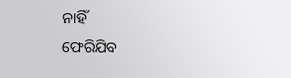ନାହିଁ
ଫେରିଯିବ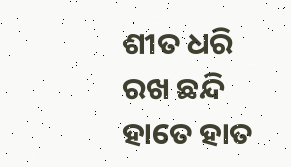ଶୀତ ଧରି ରଖ ଛନ୍ଦି ହାତେ ହାତ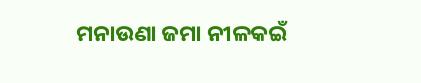ମନାଉଣା ଜମା ନୀଳକଇଁ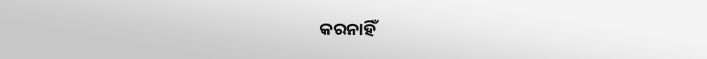କରନାହିଁ